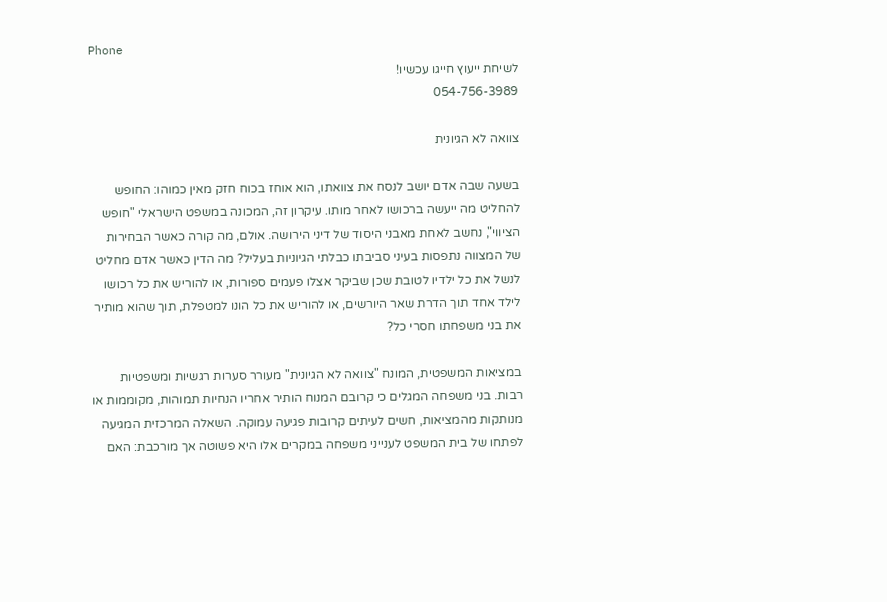Phone
לשיחת ייעוץ חייגו עכשיו!
054-756-3989

צוואה לא הגיונית

בשעה שבה אדם יושב לנסח את צוואתו, הוא אוחז בכוח חזק מאין כמוהו: החופש להחליט מה ייעשה ברכושו לאחר מותו. עיקרון זה, המכונה במשפט הישראלי "חופש הציווי", נחשב לאחת מאבני היסוד של דיני הירושה. אולם, מה קורה כאשר הבחירות של המצווה נתפסות בעיני סביבתו כבלתי הגיוניות בעליל? מה הדין כאשר אדם מחליט לנשל את כל ילדיו לטובת שכן שביקר אצלו פעמים ספורות, או להוריש את כל רכושו לילד אחד תוך הדרת שאר היורשים, או להוריש את כל הונו למטפלת, תוך שהוא מותיר את בני משפחתו חסרי כל?

במציאות המשפטית, המונח "צוואה לא הגיונית" מעורר סערות רגשיות ומשפטיות רבות. בני משפחה המגלים כי קרובם המנוח הותיר אחריו הנחיות תמוהות, מקוממות או מנותקות מהמציאות, חשים לעיתים קרובות פגיעה עמוקה. השאלה המרכזית המגיעה לפתחו של בית המשפט לענייני משפחה במקרים אלו היא פשוטה אך מורכבת: האם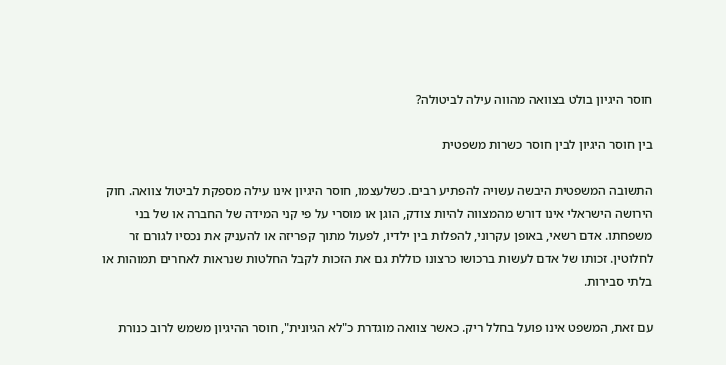חוסר היגיון בולט בצוואה מהווה עילה לביטולה?

בין חוסר היגיון לבין חוסר כשרות משפטית

התשובה המשפטית היבשה עשויה להפתיע רבים. כשלעצמו, חוסר היגיון אינו עילה מספקת לביטול צוואה. חוק הירושה הישראלי אינו דורש מהמצווה להיות צודק, הוגן או מוסרי על פי קני המידה של החברה או של בני משפחתו. אדם רשאי, באופן עקרוני, להפלות בין ילדיו, לפעול מתוך קפריזה או להעניק את נכסיו לגורם זר לחלוטין. זכותו של אדם לעשות ברכושו כרצונו כוללת גם את הזכות לקבל החלטות שנראות לאחרים תמוהות או בלתי סבירות.

עם זאת, המשפט אינו פועל בחלל ריק. כאשר צוואה מוגדרת כ"לא הגיונית", חוסר ההיגיון משמש לרוב כנורת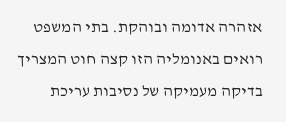אזהרה אדומה ובוהקת. בתי המשפט רואים באנומליה הזו קצה חוט המצריך בדיקה מעמיקה של נסיבות עריכת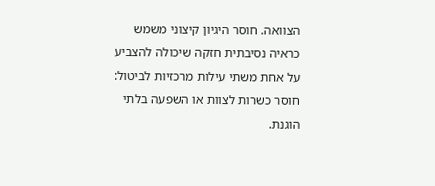הצוואה. חוסר היגיון קיצוני משמש כראיה נסיבתית חזקה שיכולה להצביע על אחת משתי עילות מרכזיות לביטול: חוסר כשרות לצוות או השפעה בלתי הוגנת.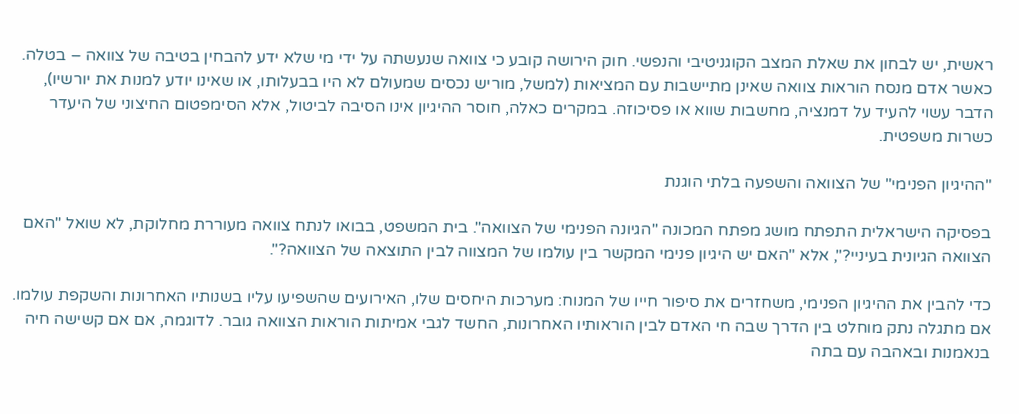ראשית, יש לבחון את שאלת המצב הקוגניטיבי והנפשי. חוק הירושה קובע כי צוואה שנעשתה על ידי מי שלא ידע להבחין בטיבה של צוואה – בטלה. כאשר אדם מנסח הוראות צוואה שאינן מתיישבות עם המציאות (למשל, מוריש נכסים שמעולם לא היו בבעלותו, או שאינו יודע למנות את יורשיו), הדבר עשוי להעיד על דמנציה, מחשבות שווא או פסיכוזה. במקרים כאלה, חוסר ההיגיון אינו הסיבה לביטול, אלא הסימפטום החיצוני של היעדר כשרות משפטית.

"ההיגיון הפנימי" של הצוואה והשפעה בלתי הוגנת

בפסיקה הישראלית התפתח מושג מפתח המכונה "הגיונה הפנימי של הצוואה". בית המשפט, בבואו לנתח צוואה מעוררת מחלוקת, לא שואל "האם הצוואה הגיונית בעיניי?", אלא "האם יש היגיון פנימי המקשר בין עולמו של המצווה לבין התוצאה של הצוואה?".

כדי להבין את ההיגיון הפנימי, משחזרים את סיפור חייו של המנוח: מערכות היחסים שלו, האירועים שהשפיעו עליו בשנותיו האחרונות והשקפת עולמו. אם מתגלה נתק מוחלט בין הדרך שבה חי האדם לבין הוראותיו האחרונות, החשד לגבי אמיתות הוראות הצוואה גובר. לדוגמה, אם אם קשישה חיה בנאמנות ובאהבה עם בתה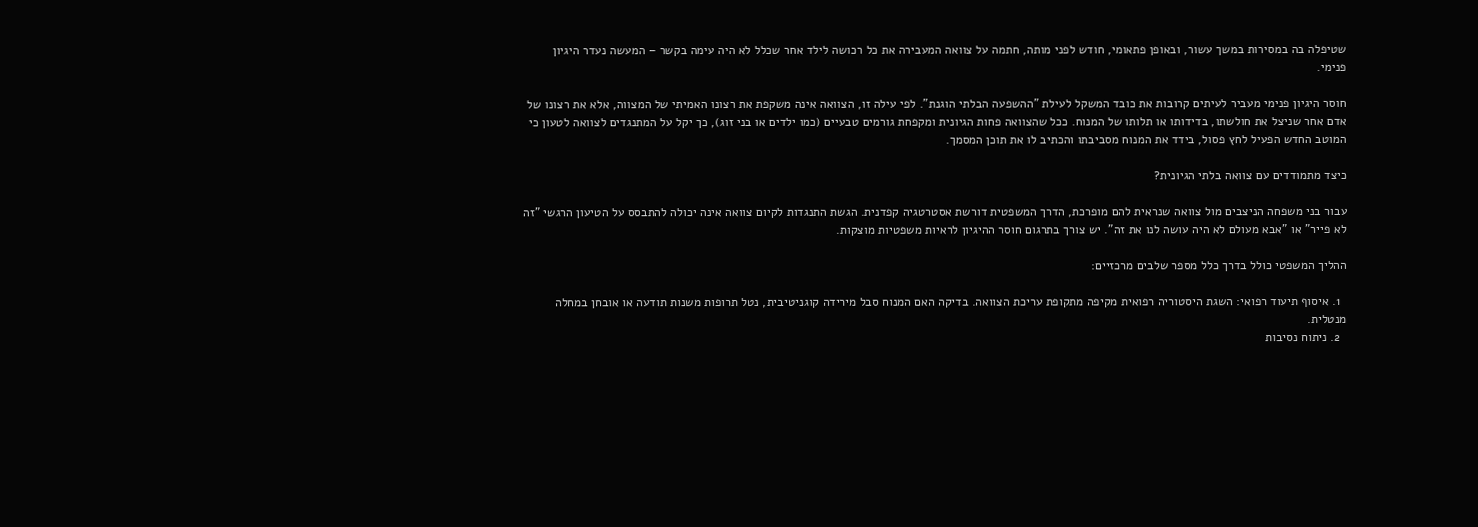שטיפלה בה במסירות במשך עשור, ובאופן פתאומי, חודש לפני מותה, חתמה על צוואה המעבירה את כל רכושה לילד אחר שכלל לא היה עימה בקשר – המעשה נעדר היגיון פנימי.

חוסר היגיון פנימי מעביר לעיתים קרובות את כובד המשקל לעילת "ההשפעה הבלתי הוגנת". לפי עילה זו, הצוואה אינה משקפת את רצונו האמיתי של המצווה, אלא את רצונו של אדם אחר שניצל את חולשתו, בדידותו או תלותו של המנוח. ככל שהצוואה פחות הגיונית ומקפחת גורמים טבעיים (כמו ילדים או בני זוג), כך יקל על המתנגדים לצוואה לטעון כי המוטב החדש הפעיל לחץ פסול, בידד את המנוח מסביבתו והכתיב לו את תוכן המסמך.

כיצד מתמודדים עם צוואה בלתי הגיונית?

עבור בני משפחה הניצבים מול צוואה שנראית להם מופרכת, הדרך המשפטית דורשת אסטרטגיה קפדנית. הגשת התנגדות לקיום צוואה אינה יכולה להתבסס על הטיעון הרגשי "זה לא פייר" או "אבא מעולם לא היה עושה לנו את זה". יש צורך בתרגום חוסר ההיגיון לראיות משפטיות מוצקות.

ההליך המשפטי כולל בדרך כלל מספר שלבים מרכזיים:

  1. איסוף תיעוד רפואי: השגת היסטוריה רפואית מקיפה מתקופת עריכת הצוואה. בדיקה האם המנוח סבל מירידה קוגניטיבית, נטל תרופות משנות תודעה או אובחן במחלה מנטלית.
  2. ניתוח נסיבות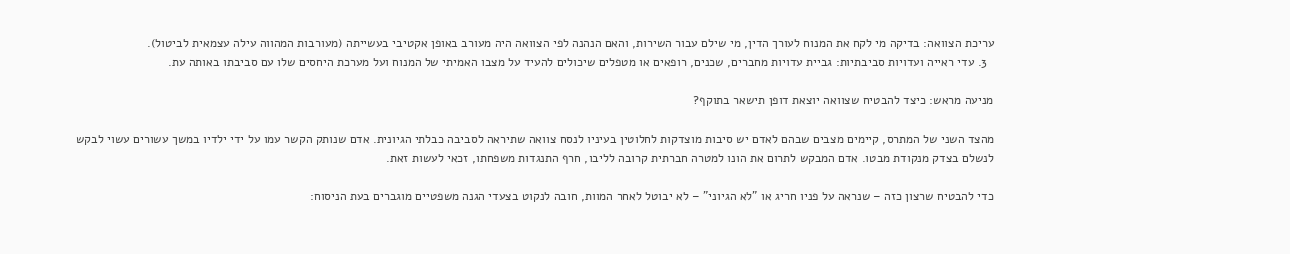עריכת הצוואה: בדיקה מי לקח את המנוח לעורך הדין, מי שילם עבור השירות, והאם הנהנה לפי הצוואה היה מעורב באופן אקטיבי בעשייתה (מעורבות המהווה עילה עצמאית לביטול).
  3. עדי ראייה ועדויות סביבתיות: גביית עדויות מחברים, שכנים, רופאים או מטפלים שיכולים להעיד על מצבו האמיתי של המנוח ועל מערכת היחסים שלו עם סביבתו באותה עת.

מניעה מראש: כיצד להבטיח שצוואה יוצאת דופן תישאר בתוקף?

מהצד השני של המתרס, קיימים מצבים שבהם לאדם יש סיבות מוצדקות לחלוטין בעיניו לנסח צוואה שתיראה לסביבה כבלתי הגיונית. אדם שנותק הקשר עמו על ידי ילדיו במשך עשורים עשוי לבקש לנשלם בצדק מנקודת מבטו. אדם המבקש לתרום את הונו למטרה חברתית קרובה לליבו, חרף התנגדות משפחתו, זכאי לעשות זאת.

כדי להבטיח שרצון כזה – שנראה על פניו חריג או "לא הגיוני" – לא יבוטל לאחר המוות, חובה לנקוט בצעדי הגנה משפטיים מוגברים בעת הניסוח: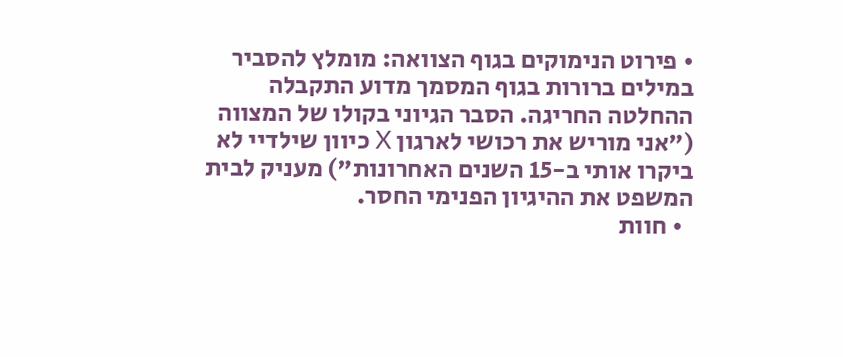• פירוט הנימוקים בגוף הצוואה: מומלץ להסביר במילים ברורות בגוף המסמך מדוע התקבלה ההחלטה החריגה. הסבר הגיוני בקולו של המצווה ("אני מוריש את רכושי לארגון X כיוון שילדיי לא ביקרו אותי ב-15 השנים האחרונות") מעניק לבית המשפט את ההיגיון הפנימי החסר.
  • חוות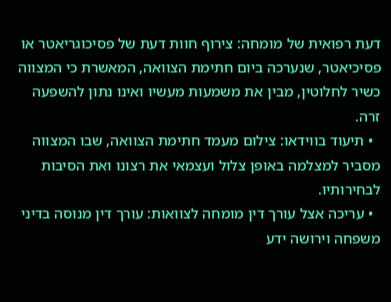דעת רפואית של מומחה: צירוף חוות דעת של פסיכוגריאטר או פסיכיאטר, שנערכה ביום חתימת הצוואה, המאשרת כי המצווה כשיר לחלוטין, מבין את משמעות מעשיו ואינו נתון להשפעה זרה.
  • תיעוד בווידאו: צילום מעמד חתימת הצוואה, שבו המצווה מסביר למצלמה באופן צלול ועצמאי את רצונו ואת הסיבות לבחירותיו.
  • עריכה אצל עורך דין מומחה לצוואות: עורך דין מנוסה בדיני משפחה וירושה ידע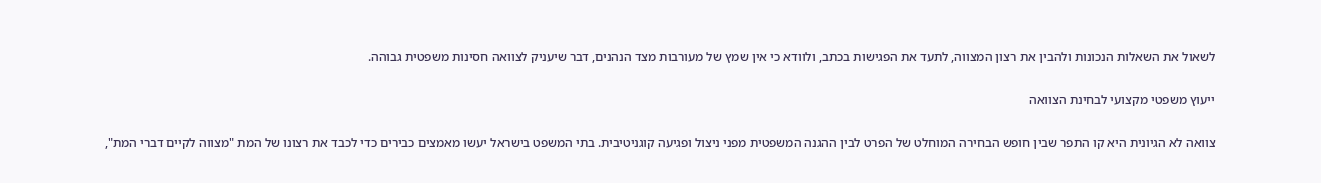לשאול את השאלות הנכונות ולהבין את רצון המצווה, לתעד את הפגישות בכתב, ולוודא כי אין שמץ של מעורבות מצד הנהנים, דבר שיעניק לצוואה חסינות משפטית גבוהה.

ייעוץ משפטי מקצועי לבחינת הצוואה

צוואה לא הגיונית היא קו התפר שבין חופש הבחירה המוחלט של הפרט לבין ההגנה המשפטית מפני ניצול ופגיעה קוגניטיבית. בתי המשפט בישראל יעשו מאמצים כבירים כדי לכבד את רצונו של המת "מצווה לקיים דברי המת",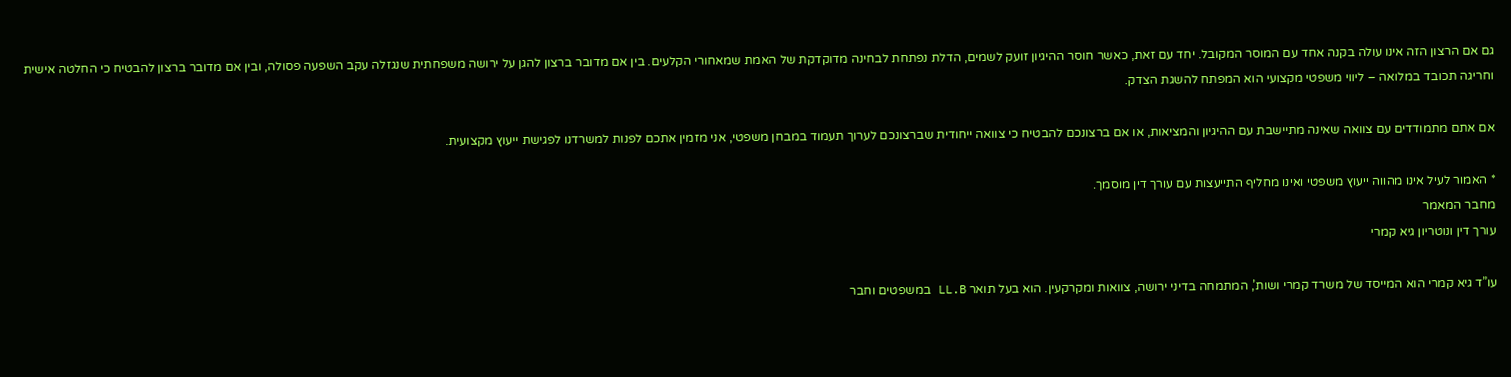גם אם הרצון הזה אינו עולה בקנה אחד עם המוסר המקובל. יחד עם זאת, כאשר חוסר ההיגיון זועק לשמים, הדלת נפתחת לבחינה מדוקדקת של האמת שמאחורי הקלעים. בין אם מדובר ברצון להגן על ירושה משפחתית שנגזלה עקב השפעה פסולה, ובין אם מדובר ברצון להבטיח כי החלטה אישית וחריגה תכובד במלואה – ליווי משפטי מקצועי הוא המפתח להשגת הצדק.

אם אתם מתמודדים עם צוואה שאינה מתיישבת עם ההיגיון והמציאות, או אם ברצונכם להבטיח כי צוואה ייחודית שברצונכם לערוך תעמוד במבחן משפטי, אני מזמין אתכם לפנות למשרדנו לפגישת ייעוץ מקצועית.

* האמור לעיל אינו מהווה ייעוץ משפטי ואינו מחליף התייעצות עם עורך דין מוסמך.
מחבר המאמר
עורך דין ונוטריון גיא קמרי

עו”ד גיא קמרי הוא המייסד של משרד קמרי ושות’, המתמחה בדיני ירושה, צוואות ומקרקעין. הוא בעל תואר LL.B במשפטים וחבר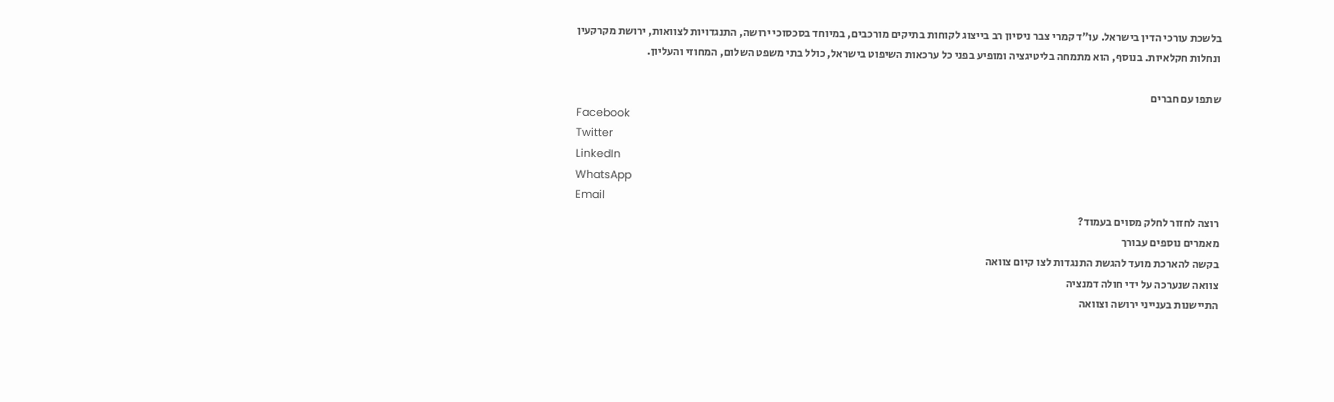בלשכת עורכי הדין בישראל. עו”ד קמרי צבר ניסיון רב בייצוג לקוחות בתיקים מורכבים, במיוחד בסכסוכי ירושה, התנגדויות לצוואות, ירושת מקרקעין ונחלות חקלאיות. בנוסף, הוא מתמחה בליטיגציה ומופיע בפני כל ערכאות השיפוט בישראל, כולל בתי משפט השלום, המחוזי והעליון.

שתפו עם חברים
Facebook
Twitter
LinkedIn
WhatsApp
Email
רוצה לחזור לחלק מסוים בעמוד?
מאמרים נוספים עבורך
בקשה להארכת מועד להגשת התנגדות לצו קיום צוואה
צוואה שנערכה על ידי חולה דמנציה
התיישנות בענייני ירושה וצוואה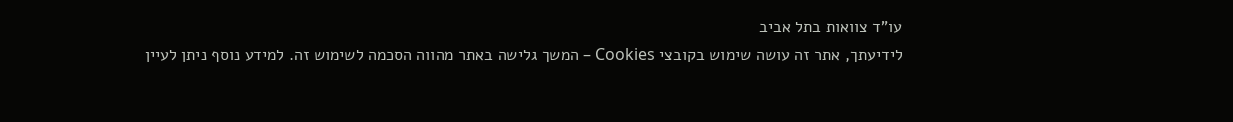עו"ד צוואות בתל אביב
לידיעתך, אתר זה עושה שימוש בקובצי Cookies – המשך גלישה באתר מהווה הסכמה לשימוש זה. למידע נוסף ניתן לעיין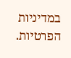במדיניות הפרטיות.